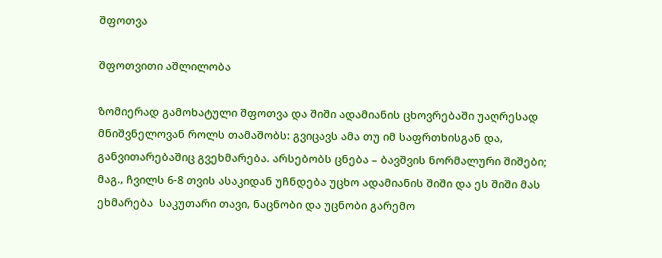შფოთვა

შფოთვითი აშლილობა

ზომიერად გამოხატული შფოთვა და შიში ადამიანის ცხოვრებაში უაღრესად მნიშვნელოვან როლს თამაშობს: გვიცავს ამა თუ იმ საფრთხისგან და, განვითარებაშიც გვეხმარება. არსებობს ცნება – ბავშვის ნორმალური შიშები; მაგ., ჩვილს 6-8 თვის ასაკიდან უჩნდება უცხო ადამიანის შიში და ეს შიში მას ეხმარება  საკუთარი თავი, ნაცნობი და უცნობი გარემო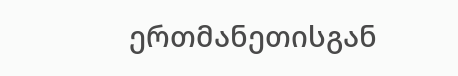ერთმანეთისგან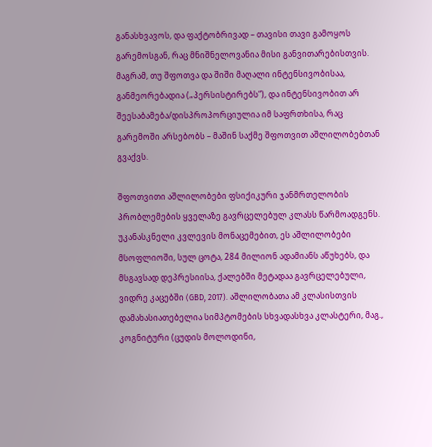განასხვავოს, და ფაქტობრივად – თავისი თავი გამოყოს გარემოსგან, რაც მნიშნელოვანია მისი განვითარებისთვის. მაგრამ, თუ შფოთვა და შიში მაღალი ინტენსივობისაა, განმეორებადია („პერსისტირებს“), და ინტენსივობით არ შეესაბამება/დისპროპორციულია იმ საფრთხისა, რაც გარემოში არსებობს – მაშინ საქმე შფოთვით აშლილობებთან გვაქვს.

შფოთვითი აშლილობები ფსიქიკური ჯანმრთელობის პრობლემების ყველაზე გავრცელებულ კლასს წარმოადგენს. უკანასკნელი კვლევის მონაცემებით, ეს აშლილობები მსოფლიოში, სულ ცოტა, 284 მილიონ ადამიანს აწუხებს, და მსგავსად დეპრესიისა, ქალებში მეტადაა გავრცელებული, ვიდრე კაცებში (GBD, 2017). აშლილობათა ამ კლასისთვის დამახასიათებელია სიმპტომების სხვადასხვა კლასტერი, მაგ., კოგნიტური (ცუდის მოლოდინი,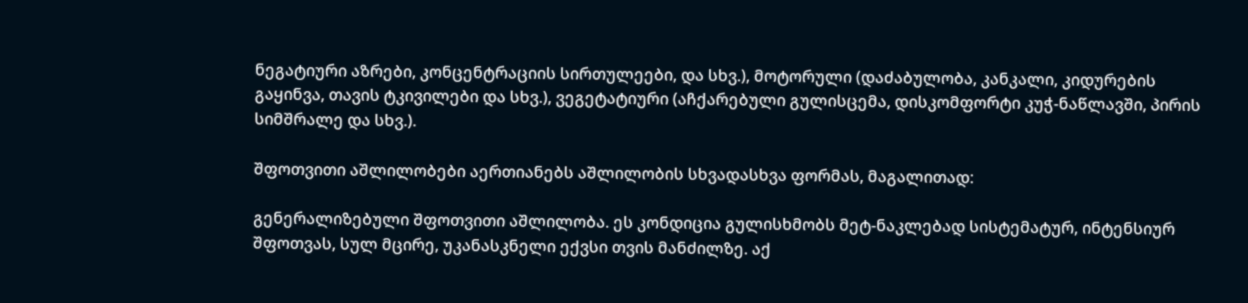ნეგატიური აზრები, კონცენტრაციის სირთულეები, და სხვ.), მოტორული (დაძაბულობა, კანკალი, კიდურების გაყინვა, თავის ტკივილები და სხვ.), ვეგეტატიური (აჩქარებული გულისცემა, დისკომფორტი კუჭ-ნაწლავში, პირის სიმშრალე და სხვ.).

შფოთვითი აშლილობები აერთიანებს აშლილობის სხვადასხვა ფორმას, მაგალითად:

გენერალიზებული შფოთვითი აშლილობა. ეს კონდიცია გულისხმობს მეტ-ნაკლებად სისტემატურ, ინტენსიურ შფოთვას, სულ მცირე, უკანასკნელი ექვსი თვის მანძილზე. აქ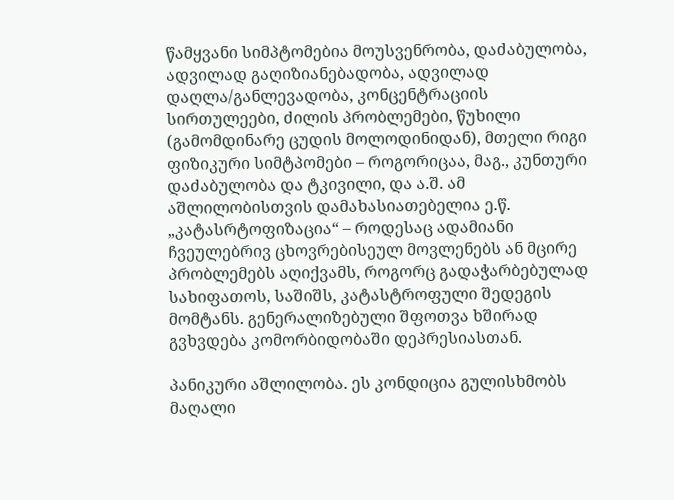წამყვანი სიმპტომებია მოუსვენრობა, დაძაბულობა, ადვილად გაღიზიანებადობა, ადვილად დაღლა/განლევადობა, კონცენტრაციის სირთულეები, ძილის პრობლემები, წუხილი (გამომდინარე ცუდის მოლოდინიდან), მთელი რიგი ფიზიკური სიმტპომები – როგორიცაა, მაგ., კუნთური დაძაბულობა და ტკივილი, და ა.შ. ამ აშლილობისთვის დამახასიათებელია ე.წ. „კატასრტოფიზაცია“ – როდესაც ადამიანი ჩვეულებრივ ცხოვრებისეულ მოვლენებს ან მცირე პრობლემებს აღიქვამს, როგორც გადაჭარბებულად სახიფათოს, საშიშს, კატასტროფული შედეგის მომტანს. გენერალიზებული შფოთვა ხშირად გვხვდება კომორბიდობაში დეპრესიასთან.

პანიკური აშლილობა. ეს კონდიცია გულისხმობს მაღალი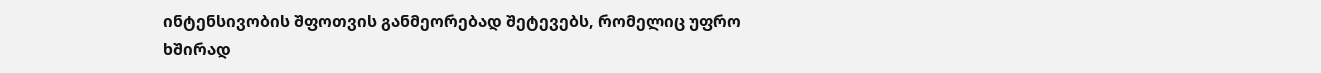ინტენსივობის შფოთვის განმეორებად შეტევებს, რომელიც უფრო ხშირად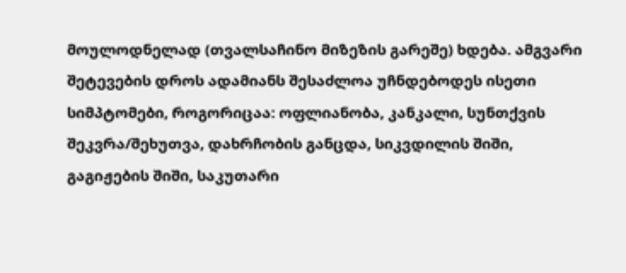მოულოდნელად (თვალსაჩინო მიზეზის გარეშე) ხდება. ამგვარი შეტევების დროს ადამიანს შესაძლოა უჩნდებოდეს ისეთი სიმპტომები, როგორიცაა: ოფლიანობა, კანკალი, სუნთქვის შეკვრა/შეხუთვა, დახრჩობის განცდა, სიკვდილის შიში, გაგიჟების შიში, საკუთარი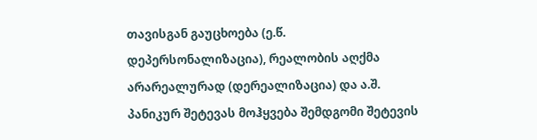თავისგან გაუცხოება (ე.წ. დეპერსონალიზაცია), რეალობის აღქმა არარეალურად (დერეალიზაცია) და ა.შ. პანიკურ შეტევას მოჰყვება შემდგომი შეტევის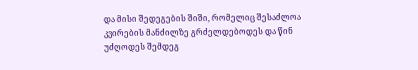და მისი შედეგების შიში, რომელიც შესაძლოა კვირების მანძილზე გრძელდებოდეს და წინ უძღოდეს შემდეგ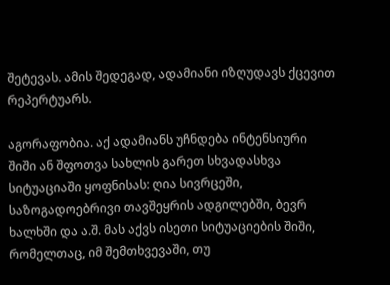შეტევას. ამის შედეგად, ადამიანი იზღუდავს ქცევით რეპერტუარს.

აგორაფობია. აქ ადამიანს უჩნდება ინტენსიური შიში ან შფოთვა სახლის გარეთ სხვადასხვა სიტუაციაში ყოფნისას: ღია სივრცეში, საზოგადოებრივი თავშეყრის ადგილებში, ბევრ ხალხში და ა.შ. მას აქვს ისეთი სიტუაციების შიში, რომელთაც, იმ შემთხვევაში, თუ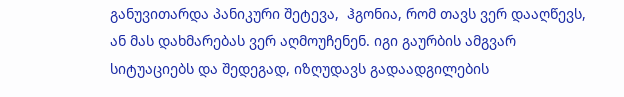განუვითარდა პანიკური შეტევა,  ჰგონია, რომ თავს ვერ დააღწევს, ან მას დახმარებას ვერ აღმოუჩენენ. იგი გაურბის ამგვარ სიტუაციებს და შედეგად, იზღუდავს გადაადგილების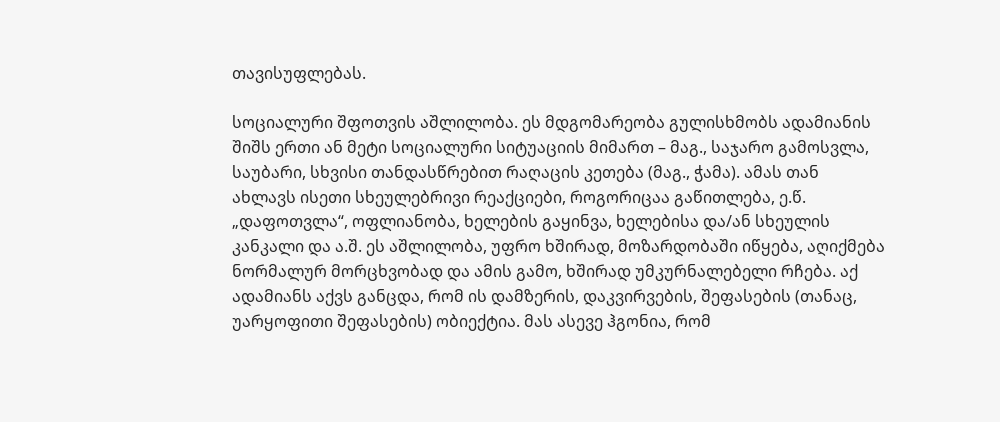თავისუფლებას.

სოციალური შფოთვის აშლილობა. ეს მდგომარეობა გულისხმობს ადამიანის შიშს ერთი ან მეტი სოციალური სიტუაციის მიმართ – მაგ., საჯარო გამოსვლა, საუბარი, სხვისი თანდასწრებით რაღაცის კეთება (მაგ., ჭამა). ამას თან ახლავს ისეთი სხეულებრივი რეაქციები, როგორიცაა გაწითლება, ე.წ. „დაფოთვლა“, ოფლიანობა, ხელების გაყინვა, ხელებისა და/ან სხეულის კანკალი და ა.შ. ეს აშლილობა, უფრო ხშირად, მოზარდობაში იწყება, აღიქმება ნორმალურ მორცხვობად და ამის გამო, ხშირად უმკურნალებელი რჩება. აქ ადამიანს აქვს განცდა, რომ ის დამზერის, დაკვირვების, შეფასების (თანაც, უარყოფითი შეფასების) ობიექტია. მას ასევე ჰგონია, რომ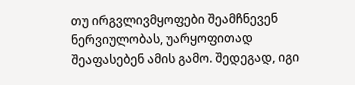თუ ირგვლივმყოფები შეამჩნევენ ნერვიულობას, უარყოფითად შეაფასებენ ამის გამო. შედეგად, იგი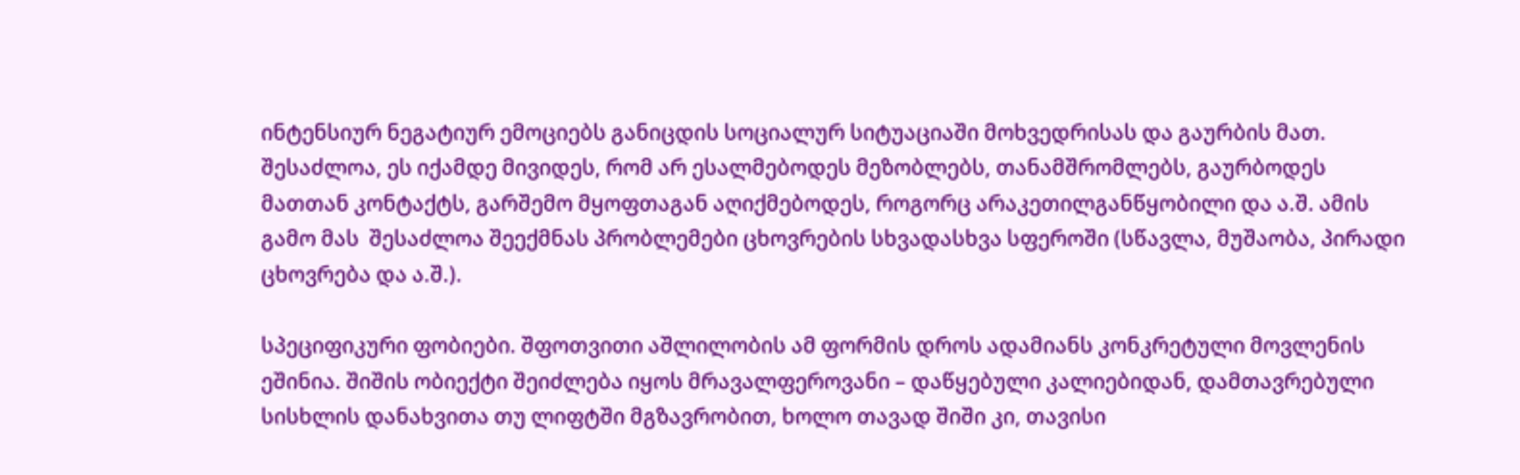ინტენსიურ ნეგატიურ ემოციებს განიცდის სოციალურ სიტუაციაში მოხვედრისას და გაურბის მათ. შესაძლოა, ეს იქამდე მივიდეს, რომ არ ესალმებოდეს მეზობლებს, თანამშრომლებს, გაურბოდეს მათთან კონტაქტს, გარშემო მყოფთაგან აღიქმებოდეს, როგორც არაკეთილგანწყობილი და ა.შ. ამის გამო მას  შესაძლოა შეექმნას პრობლემები ცხოვრების სხვადასხვა სფეროში (სწავლა, მუშაობა, პირადი ცხოვრება და ა.შ.).

სპეციფიკური ფობიები. შფოთვითი აშლილობის ამ ფორმის დროს ადამიანს კონკრეტული მოვლენის ეშინია. შიშის ობიექტი შეიძლება იყოს მრავალფეროვანი – დაწყებული კალიებიდან, დამთავრებული სისხლის დანახვითა თუ ლიფტში მგზავრობით, ხოლო თავად შიში კი, თავისი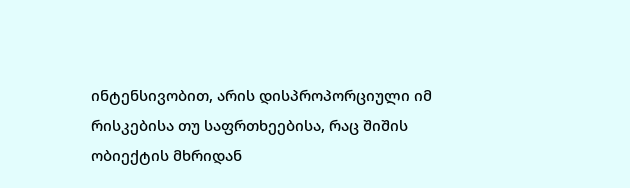ინტენსივობით, არის დისპროპორციული იმ რისკებისა თუ საფრთხეებისა, რაც შიშის ობიექტის მხრიდან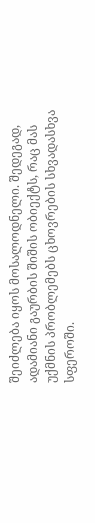შეიძლება იყოს მოსალოდნელი. შედეგად, ადამიანი გაურბის შიშის ობიექტს, რაც მას უქმნის პრობლემებს ცხოვრების სხვადასხვა სფეროში.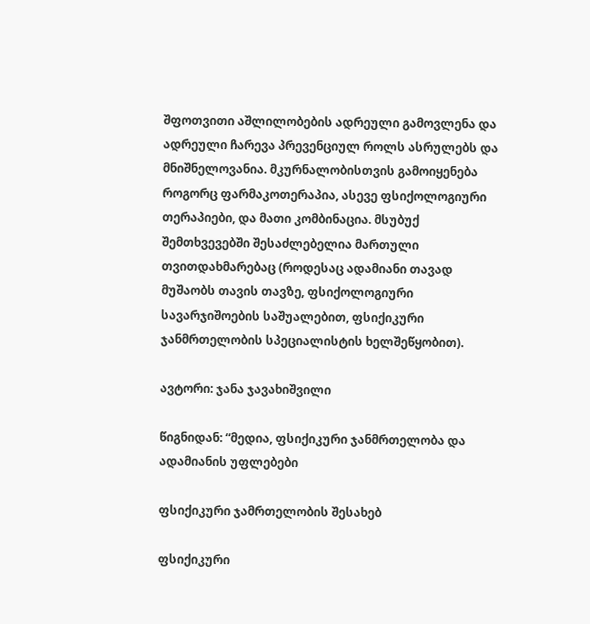შფოთვითი აშლილობების ადრეული გამოვლენა და ადრეული ჩარევა პრევენციულ როლს ასრულებს და მნიშნელოვანია. მკურნალობისთვის გამოიყენება როგორც ფარმაკოთერაპია, ასევე ფსიქოლოგიური თერაპიები, და მათი კომბინაცია. მსუბუქ შემთხვევებში შესაძლებელია მართული თვითდახმარებაც (როდესაც ადამიანი თავად მუშაობს თავის თავზე, ფსიქოლოგიური სავარჯიშოების საშუალებით, ფსიქიკური ჯანმრთელობის სპეციალისტის ხელშეწყობით).

ავტორი: ჯანა ჯავახიშვილი

წიგნიდან: “მედია, ფსიქიკური ჯანმრთელობა და ადამიანის უფლებები

ფსიქიკური ჯამრთელობის შესახებ

ფსიქიკური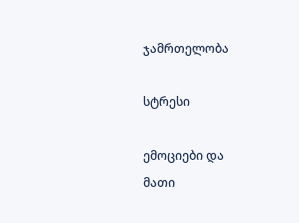ჯამრთელობა

სტრესი

ემოციები და
მათი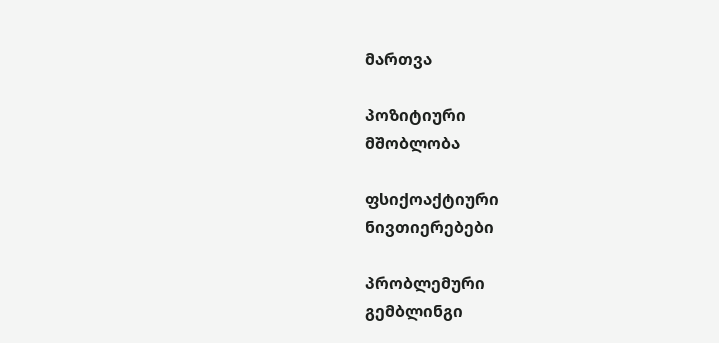მართვა

პოზიტიური
მშობლობა

ფსიქოაქტიური
ნივთიერებები

პრობლემური
გემბლინგი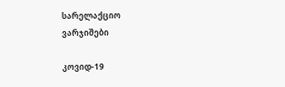სარელაქციო
ვარჯიშები

კოვიდ-19